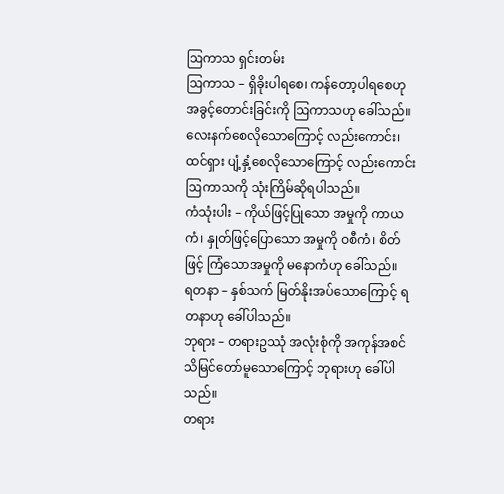ဩကာသ ရှင်းတမ်း
ဩကာသ – ရှိခိုးပါရစေ၊ ကန်တော့ပါရစေဟု အခွင့်တောင်းခြင်းကို ဩကာသဟု ခေါ်သည်။ လေးနက်စေလိုသောကြောင့် လည်းကောင်း၊ ထင်ရှား ပျံ့နှံ့စေလိုသောကြောင့် လည်းကောင်း ဩကာသကို သုံးကြိမ်ဆိုရပါသည်။
ကံသုံးပါး – ကိုယ်ဖြင့်ပြုသော အမှုကို ကာယကံ၊ နှုတ်ဖြင့်ပြောသော အမှုကို ဝစီကံ၊ စိတ်ဖြင့် ကြံသောအမှုကို မနောကံဟု ခေါ်သည်။
ရတနာ – နှစ်သက် မြတ်နိုးအပ်သောကြောင့် ရတနာဟု ခေါ်ပါသည်။
ဘုရား – တရားဥဿုံ အလုံးစုံကို အကုန်အစင် သိမြင်တော်မူသောကြောင့် ဘုရားဟု ခေါ်ပါသည်။
တရား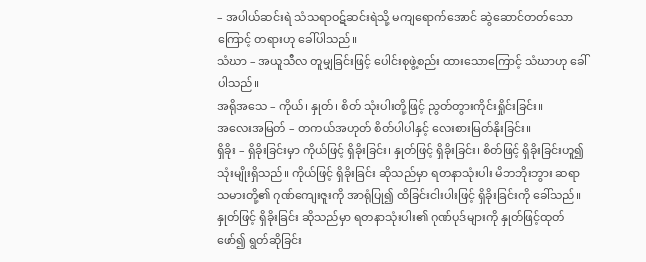– အပါယ်ဆင်းရဲ သံသရာဝဋ်ဆင်းရဲသို့ မကျရောက်အောင် ဆွဲဆောင်တတ်သောကြောင့် တရားဟု ခေါ်ပါသည်။
သံဃာ – အယူသီလ တူမျှခြင်းဖြင့် ပေါင်းစုဖွဲ့စည်း ထားသောကြောင့် သံဃာဟု ခေါ်ပါသည်။
အရိုအသေ – ကိုယ်၊ နှုတ်၊ စိတ် သုံးပါးတို့ဖြင့် ညွတ်တွားကိုင်းရှိုင်းခြင်း။
အလေးအမြတ် – တကယ်အဟုတ် စိတ်ပါပါနှင့် လေးစားမြတ်နိုးခြင်း။
ရှိခိုး – ရှိခိုးခြင်းမှာ ကိုယ်ဖြင့် ရှိခိုးခြင်း၊ နှုတ်ဖြင့် ရှိခိုးခြင်း၊ စိတ်ဖြင့် ရှိခိုးခြင်းဟူ၍ သုံးမျိုးရှိသည်။ ကိုယ်ဖြင့် ရှိခိုးခြင်း ဆိုသည်မှာ ရတနာသုံးပါး မိဘဘိုးဘွား ဆရာသမားတို့၏ ဂုဏ်ကျေးဇူးကို အာရုံပြု၍ ထိခြင်းငါးပါးဖြင့် ရှိခိုးခြင်းကို ခေါ်သည်။ နှုတ်ဖြင့် ရှိခိုးခြင်း ဆိုသည်မှာ ရတနာသုံးပါး၏ ဂုဏ်ပုဒ်များကို နှုတ်ဖြင့်ထုတ်ဖော်၍ ရွတ်ဆိုခြင်း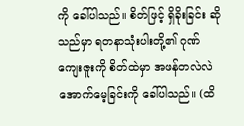ကို ခေါ်ပါသည်။ စိတ်ဖြင့် ရှိခိုးခြင်း ဆိုသည်မှာ ရတနာသုံးပါးတို့၏ ဂုဏ်ကျေးဇူးကို စိတ်ထဲမှာ အဖန်တလဲလဲ အောက်မေ့ခြင်းကို ခေါ်ပါသည်။ (ထိ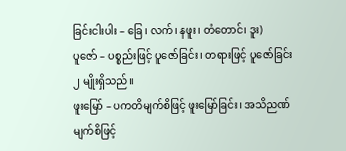ခြင်းငါးပါး – ခြေ၊ လက်၊ နဖူး၊ တံတောင်၊ ဒူး)
ပူဇော် – ပစ္စည်းဖြင့် ပူဇော်ခြင်း၊ တရားဖြင့် ပူဇော်ခြင်း ၂ မျိုးရှိသည်။
ဖူးမြော် – ပကတိမျက်စိဖြင့် ဖူးမြော်ခြင်း၊ အသိညဏ်မျက်စိဖြင့်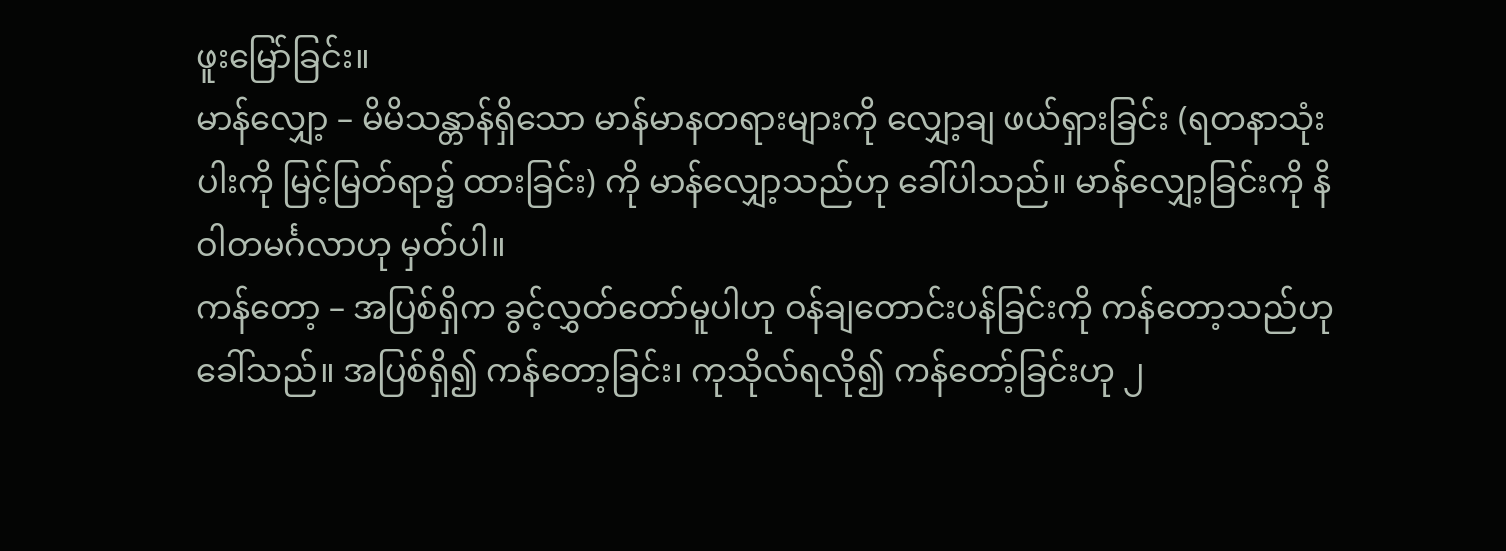ဖူးမြော်ခြင်း။
မာန်လျှော့ – မိမိသန္တာန်ရှိသော မာန်မာနတရားများကို လျှော့ချ ဖယ်ရှားခြင်း (ရတနာသုံးပါးကို မြင့်မြတ်ရာ၌ ထားခြင်း) ကို မာန်လျှော့သည်ဟု ခေါ်ပါသည်။ မာန်လျှော့ခြင်းကို နိဝါတမင်္ဂလာဟု မှတ်ပါ။
ကန်တော့ – အပြစ်ရှိက ခွင့်လွှတ်တော်မူပါဟု ဝန်ချတောင်းပန်ခြင်းကို ကန်တော့သည်ဟု ခေါ်သည်။ အပြစ်ရှိ၍ ကန်တော့ခြင်း၊ ကုသိုလ်ရလို၍ ကန်တော့်ခြင်းဟု ၂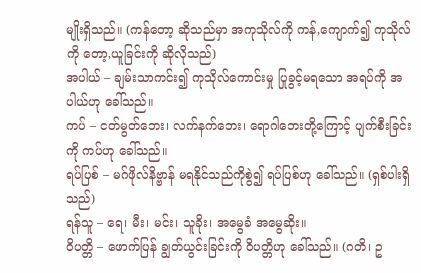မျိုးရှိသည်။ (ကန်တော့ ဆိုသည်မှာ အကုသိုလ်ကို ကန်,ကျောက်၍ ကုသိုလ်ကို တော့,ယူခြင်းကို ဆိုလိုသည်)
အပါယ် – ချမ်းသာကင်း၍ ကုသိုလ်ကောင်းမှု ပြုခွင့်မရသော အရပ်ကို အပါယ်ဟု ခေါ်သည်။
ကပ် – ငတ်မွတ်ဘေး၊ လက်နက်ဘေး၊ ရောဂါဘေးတို့ကြောင့် ပျက်စီးခြင်းကို ကပ်ဟု ခေါ်သည်။
ရပ်ပြစ် – မဂ်ဖိုလ်နိဗ္ဗာန် မရနိုင်သည်ကိုစွဲ၍ ရပ်ပြစ်ဟု ခေါ်သည်။ (ရှစ်ပါးရှိသည်)
ရန်သူ – ရေ၊ မီး၊ မင်း၊ သူခိုး၊ အမွေခံ အမွေဆိုး။
ဝိပတ္တိ – ဖောက်ပြန် ချွတ်ယွင်းခြင်းကို ဝိပတ္တိဟု ခေါ်သည်။ (ဂတိ၊ ဥ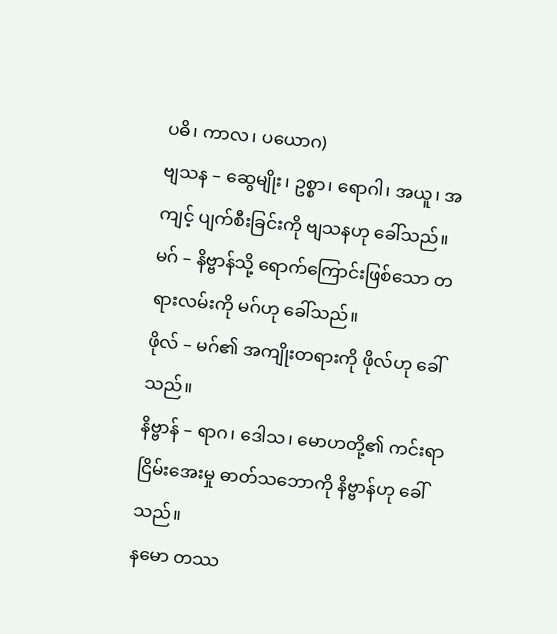ပဓိ၊ ကာလ၊ ပယောဂ)
ဗျသန – ဆွေမျိုး၊ ဥစ္စာ၊ ရောဂါ၊ အယူ၊ အကျင့် ပျက်စီးခြင်းကို ဗျသနဟု ခေါ်သည်။
မဂ် – နိဗ္ဗာန်သို့ ရောက်ကြောင်းဖြစ်သော တရားလမ်းကို မဂ်ဟု ခေါ်သည်။
ဖိုလ် – မဂ်၏ အကျိုးတရားကို ဖိုလ်ဟု ခေါ်သည်။
နိဗ္ဗာန် – ရာဂ၊ ဒေါသ၊ မောဟတို့၏ ကင်းရာ ငြိမ်းအေးမှု ဓာတ်သဘောကို နိဗ္ဗာန်ဟု ခေါ်သည်။
နမော တဿ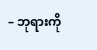– ဘုရားကို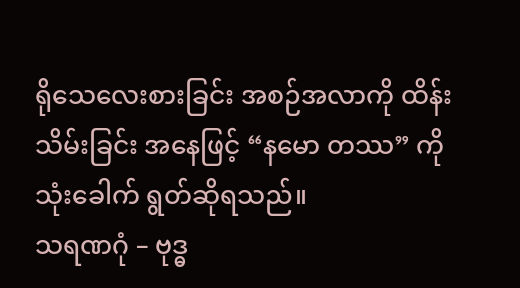ရိုသေလေးစားခြင်း အစဉ်အလာကို ထိန်းသိမ်းခြင်း အနေဖြင့် “နမော တဿ” ကို သုံးခေါက် ရွတ်ဆိုရသည်။
သရဏဂုံ – ဗုဒ္ဓ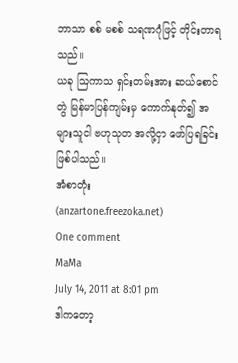ဘာသာ စစ် မစစ် သရဏဂုံဖြင့် တိုင်းတာရသည်။
ယခု ဩကာသ ရှင်းတမ်းအား ဆယ်စောင်တွဲ မြန်မာပြန်ကျမ်းမှ ကောက်နုတ်၍ အများသူငါ ဗဟုသုတ အလို့ငှာ ဖော်ပြရခြင်း ဖြစ်ပါသည်။
အံစာတုံး
(anzartone.freezoka.net)
One comment
MaMa
July 14, 2011 at 8:01 pm
ဒါကတော့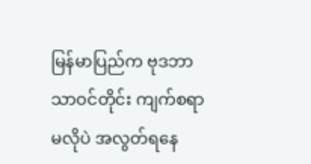မြန်မာပြည်က ဗုဒဘာသာဝင်တိုင်း ကျက်စရာမလိုပဲ အလွတ်ရနေ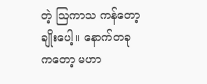တဲ့ ဩကာသ ကန်တော့ချိုးပေါ့။ နောက်တခုကတော့ မဟာ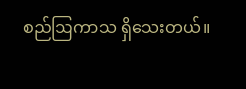စည်ဩကာသ ရှိသေးတယ်။